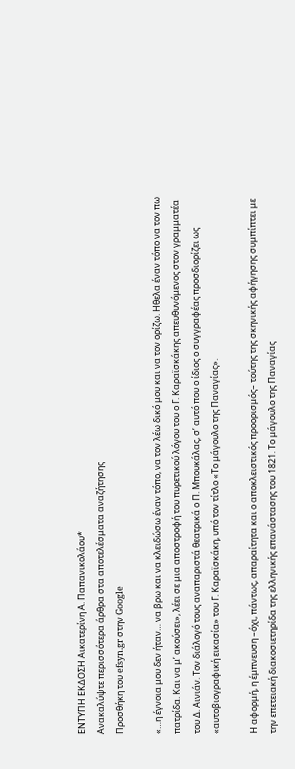ΕΝΤΥΠΗ ΕΚΔΟΣΗ Αικατερίνη Α. Παπανικολάου*
Ανακαλύψτε περισσότερα άρθρα στα αποτελέσματα αναζήτησης
Προσθήκη του efsyn.gr στην Google

«…η έγνοια μου δεν ήταν… να βρω και να κλειδώσω έναν τόπο, να τον λέω δικό μου και να τον ορίζω. Ηθελα έναν τόπο να τον πω πατρίδα. Και να μ’ ακούσει», λέει σε μια αποστροφή του πυρετικού λόγου του ο Γ. Καραϊσκάκης απευθυνόμενος στον γραμματέα του Δ. Αινιάν. Τον διάλογό τους αναπαριστά θεατρικά ο Π. Μπουκάλας, σ’ αυτό που ο ίδιος ο συγγραφέας προσδιορίζει ως «αυτοβιογραφική εικασία» του Γ. Καραϊσκάκη, υπό τον τίτλο «Το μάγουλο της Παναγίας».

Η αφορμή, η έμπνευση –όχι, πάντως, απαραίτητα και ο αποκλειστικός προορισμός– τούτης της σκηνικής αφήγησης συμπίπτει με την επετειακή διακοσιετηρίδα της ελληνικής επανάστασης του 1821. Το μάγουλο της Παναγίας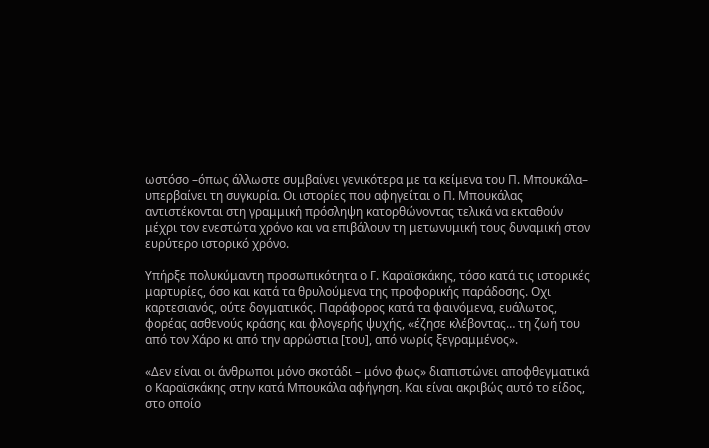ωστόσο –όπως άλλωστε συμβαίνει γενικότερα με τα κείμενα του Π. Μπουκάλα– υπερβαίνει τη συγκυρία. Οι ιστορίες που αφηγείται ο Π. Μπουκάλας αντιστέκονται στη γραμμική πρόσληψη κατορθώνοντας τελικά να εκταθούν μέχρι τον ενεστώτα χρόνο και να επιβάλουν τη μετωνυμική τους δυναμική στον ευρύτερο ιστορικό χρόνο.

Υπήρξε πολυκύμαντη προσωπικότητα ο Γ. Καραϊσκάκης, τόσο κατά τις ιστορικές μαρτυρίες, όσο και κατά τα θρυλούμενα της προφορικής παράδοσης. Οχι καρτεσιανός, ούτε δογματικός. Παράφορος κατά τα φαινόμενα, ευάλωτος, φορέας ασθενούς κράσης και φλογερής ψυχής, «έζησε κλέβοντας… τη ζωή του από τον Χάρο κι από την αρρώστια [του], από νωρίς ξεγραμμένος».

«Δεν είναι οι άνθρωποι μόνο σκοτάδι – μόνο φως» διαπιστώνει αποφθεγματικά ο Καραϊσκάκης στην κατά Μπουκάλα αφήγηση. Και είναι ακριβώς αυτό το είδος, στο οποίο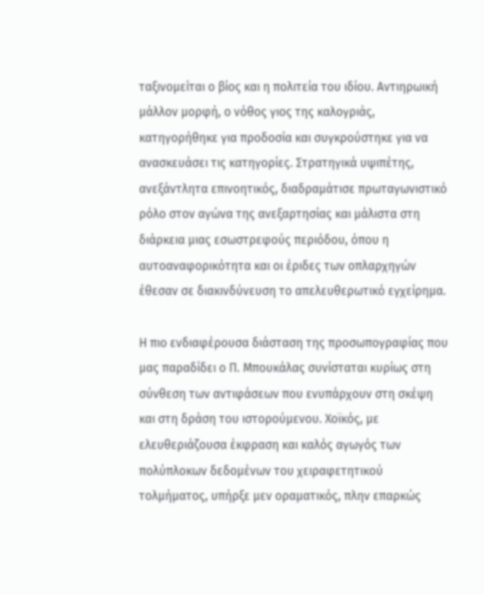ταξινομείται ο βίος και η πολιτεία του ιδίου. Αντιηρωική μάλλον μορφή, ο νόθος γιος της καλογριάς, κατηγορήθηκε για προδοσία και συγκρούστηκε για να ανασκευάσει τις κατηγορίες. Στρατηγικά υψιπέτης, ανεξάντλητα επινοητικός, διαδραμάτισε πρωταγωνιστικό ρόλο στον αγώνα της ανεξαρτησίας και μάλιστα στη διάρκεια μιας εσωστρεφούς περιόδου, όπου η αυτοαναφορικότητα και oι έριδες των οπλαρχηγών έθεσαν σε διακινδύνευση το απελευθερωτικό εγχείρημα.

Η πιο ενδιαφέρουσα διάσταση της προσωπογραφίας που μας παραδίδει ο Π. Μπουκάλας συνίσταται κυρίως στη σύνθεση των αντιφάσεων που ενυπάρχουν στη σκέψη και στη δράση του ιστορούμενου. Χοϊκός, με ελευθεριάζουσα έκφραση και καλός αγωγός των πολύπλοκων δεδομένων του χειραφετητικού τολμήματος, υπήρξε μεν οραματικός, πλην επαρκώς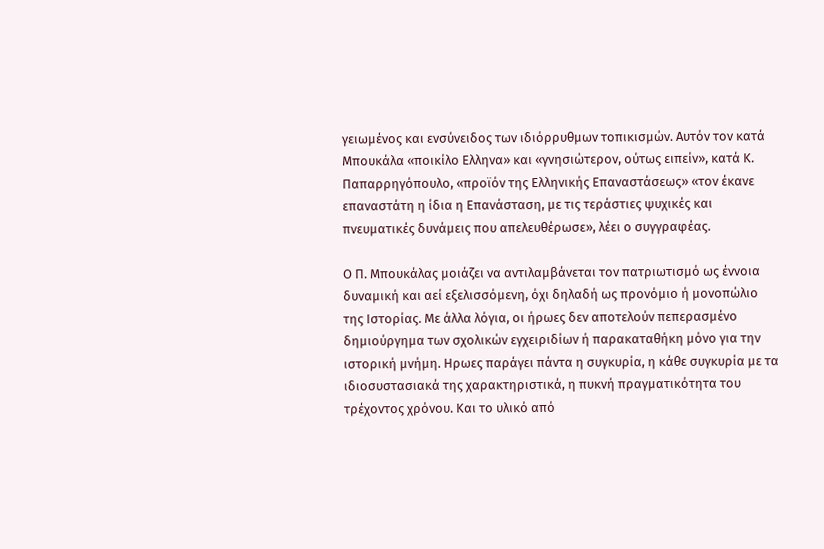γειωμένος και ενσύνειδος των ιδιόρρυθμων τοπικισμών. Αυτόν τον κατά Μπουκάλα «ποικίλο Ελληνα» και «γνησιώτερον, ούτως ειπείν», κατά Κ. Παπαρρηγόπουλο, «προϊόν της Ελληνικής Επαναστάσεως» «τον έκανε επαναστάτη η ίδια η Επανάσταση, με τις τεράστιες ψυχικές και πνευματικές δυνάμεις που απελευθέρωσε», λέει ο συγγραφέας.

Ο Π. Μπουκάλας μοιάζει να αντιλαμβάνεται τον πατριωτισμό ως έννοια δυναμική και αεί εξελισσόμενη, όχι δηλαδή ως προνόμιο ή μονοπώλιο της Ιστορίας. Με άλλα λόγια, οι ήρωες δεν αποτελούν πεπερασμένο δημιούργημα των σχολικών εγχειριδίων ή παρακαταθήκη μόνο για την ιστορική μνήμη. Ηρωες παράγει πάντα η συγκυρία, η κάθε συγκυρία με τα ιδιοσυστασιακά της χαρακτηριστικά, η πυκνή πραγματικότητα του τρέχοντος χρόνου. Και το υλικό από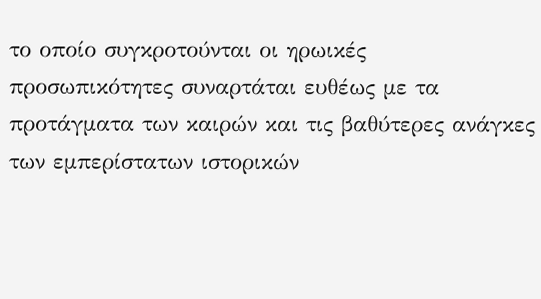το οποίο συγκροτούνται οι ηρωικές προσωπικότητες συναρτάται ευθέως με τα προτάγματα των καιρών και τις βαθύτερες ανάγκες των εμπερίστατων ιστορικών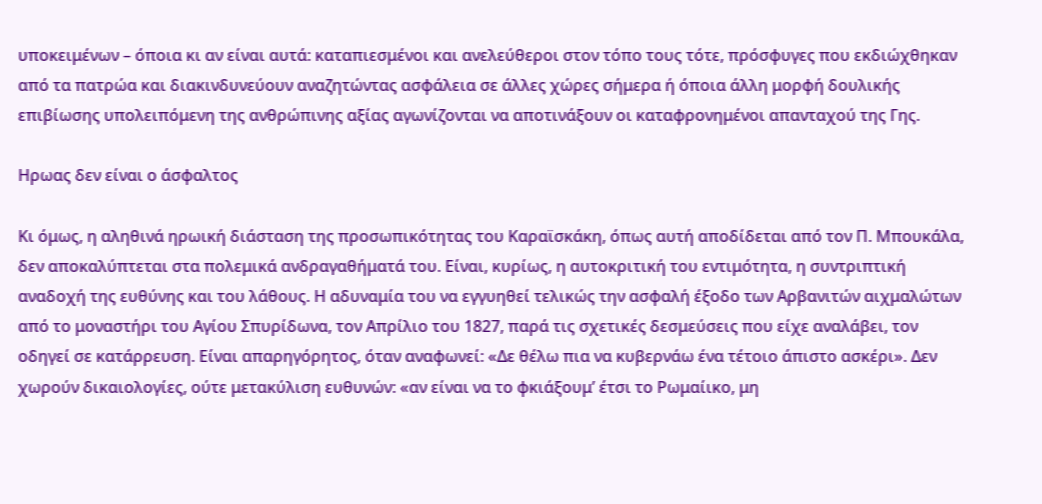υποκειμένων – όποια κι αν είναι αυτά: καταπιεσμένοι και ανελεύθεροι στον τόπο τους τότε, πρόσφυγες που εκδιώχθηκαν από τα πατρώα και διακινδυνεύουν αναζητώντας ασφάλεια σε άλλες χώρες σήμερα ή όποια άλλη μορφή δουλικής επιβίωσης υπολειπόμενη της ανθρώπινης αξίας αγωνίζονται να αποτινάξουν οι καταφρονημένοι απανταχού της Γης.

Ηρωας δεν είναι ο άσφαλτος

Κι όμως, η αληθινά ηρωική διάσταση της προσωπικότητας του Καραϊσκάκη, όπως αυτή αποδίδεται από τον Π. Μπουκάλα, δεν αποκαλύπτεται στα πολεμικά ανδραγαθήματά του. Είναι, κυρίως, η αυτοκριτική του εντιμότητα, η συντριπτική αναδοχή της ευθύνης και του λάθους. Η αδυναμία του να εγγυηθεί τελικώς την ασφαλή έξοδο των Αρβανιτών αιχμαλώτων από το μοναστήρι του Αγίου Σπυρίδωνα, τον Απρίλιο του 1827, παρά τις σχετικές δεσμεύσεις που είχε αναλάβει, τον οδηγεί σε κατάρρευση. Είναι απαρηγόρητος, όταν αναφωνεί: «Δε θέλω πια να κυβερνάω ένα τέτοιο άπιστο ασκέρι». Δεν χωρούν δικαιολογίες, ούτε μετακύλιση ευθυνών: «αν είναι να το φκιάξουμ’ έτσι το Ρωμαίικο, μη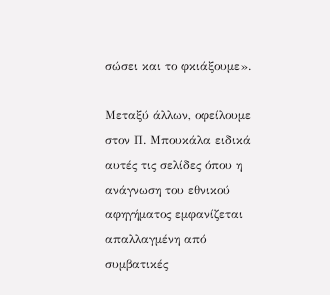σώσει και το φκιάξουμε».

Μεταξύ άλλων, οφείλουμε στον Π. Μπουκάλα ειδικά αυτές τις σελίδες όπου η ανάγνωση του εθνικού αφηγήματος εμφανίζεται απαλλαγμένη από συμβατικές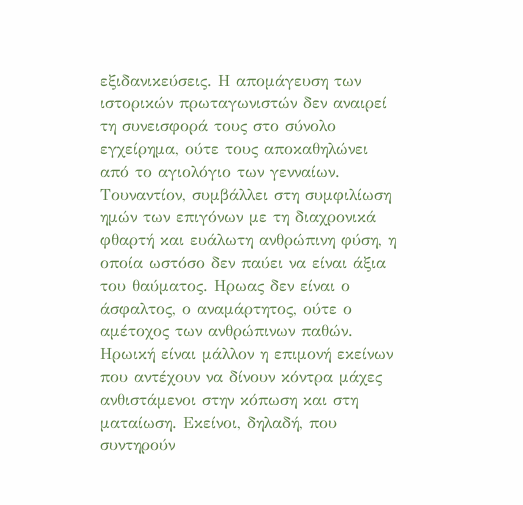εξιδανικεύσεις. Η απομάγευση των ιστορικών πρωταγωνιστών δεν αναιρεί τη συνεισφορά τους στο σύνολο εγχείρημα, ούτε τους αποκαθηλώνει από το αγιολόγιο των γενναίων. Τουναντίον, συμβάλλει στη συμφιλίωση ημών των επιγόνων με τη διαχρονικά φθαρτή και ευάλωτη ανθρώπινη φύση, η οποία ωστόσο δεν παύει να είναι άξια του θαύματος. Ηρωας δεν είναι ο άσφαλτος, ο αναμάρτητος, ούτε ο αμέτοχος των ανθρώπινων παθών. Ηρωική είναι μάλλον η επιμονή εκείνων που αντέχουν να δίνουν κόντρα μάχες ανθιστάμενοι στην κόπωση και στη ματαίωση. Εκείνοι, δηλαδή, που συντηρούν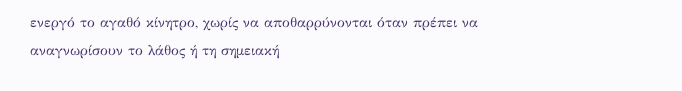ενεργό το αγαθό κίνητρο, χωρίς να αποθαρρύνονται όταν πρέπει να αναγνωρίσουν το λάθος ή τη σημειακή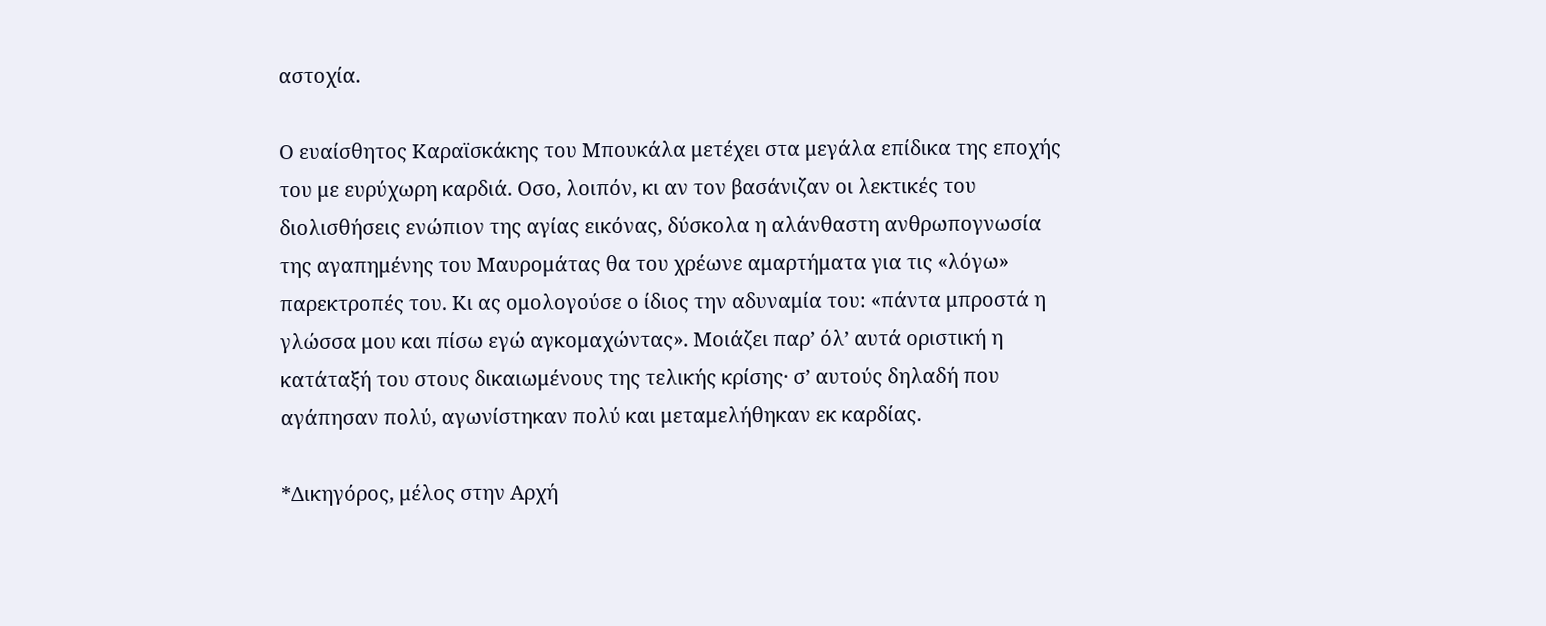αστοχία.

Ο ευαίσθητος Καραϊσκάκης του Μπουκάλα μετέχει στα μεγάλα επίδικα της εποχής του με ευρύχωρη καρδιά. Οσο, λοιπόν, κι αν τον βασάνιζαν οι λεκτικές του διολισθήσεις ενώπιον της αγίας εικόνας, δύσκολα η αλάνθαστη ανθρωπογνωσία της αγαπημένης του Μαυρομάτας θα του χρέωνε αμαρτήματα για τις «λόγω» παρεκτροπές του. Κι ας ομολογούσε ο ίδιος την αδυναμία του: «πάντα μπροστά η γλώσσα μου και πίσω εγώ αγκομαχώντας». Μοιάζει παρ’ όλ’ αυτά οριστική η κατάταξή του στους δικαιωμένους της τελικής κρίσης· σ’ αυτούς δηλαδή που αγάπησαν πολύ, αγωνίστηκαν πολύ και μεταμελήθηκαν εκ καρδίας.

*Δικηγόρος, μέλος στην Αρχή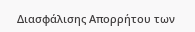Διασφάλισης Απορρήτου των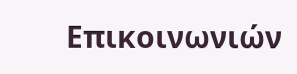Επικοινωνιών